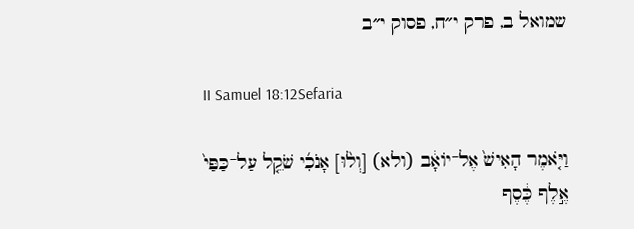שמואל ב, פרק י״ח, פסוק י״ב

II Samuel 18:12Sefaria

וַיֹּ֤אמֶר הָאִישׁ֙ אֶל־יוֹאָ֔ב (ולא) [וְל֨וּ] אָנֹכִ֜י שֹׁקֵ֤ל עַל־כַּפַּי֙ אֶ֣לֶף כֶּ֔סֶף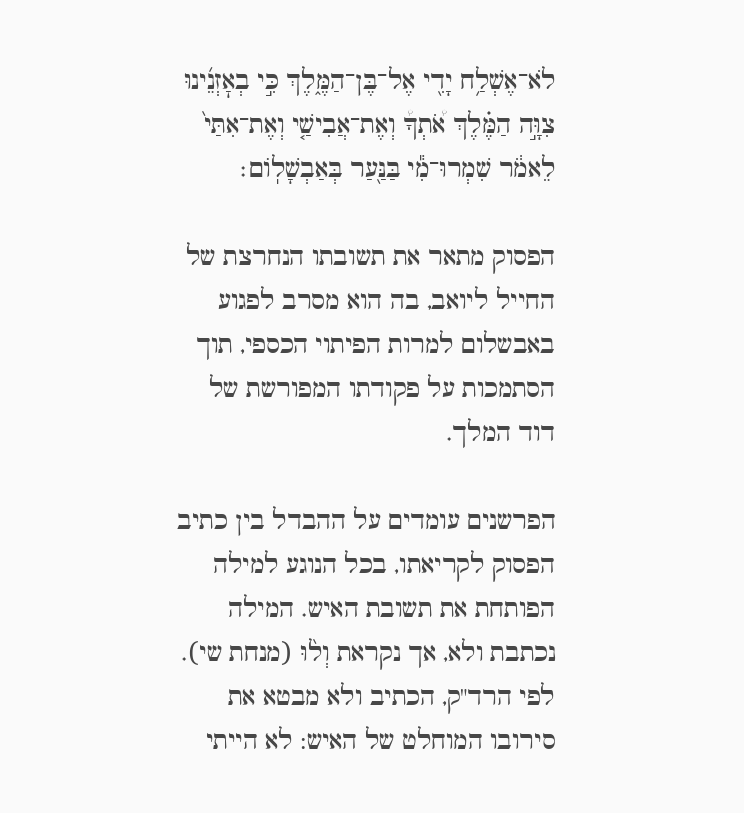לֹא־אֶשְׁלַ֥ח יָדִ֖י אֶל־בֶּן־הַמֶּ֑לֶךְ כִּ֣י בְאׇזְנֵ֜ינוּ צִוָּ֣ה הַמֶּ֗לֶךְ אֹ֠תְךָ֠ וְאֶת־אֲבִישַׁ֤י וְאֶת־אִתַּי֙ לֵאמֹ֔ר שִׁמְרוּ־מִ֕י בַּנַּ֖עַר בְּאַבְשָׁלֽוֹם׃

הפסוק מתאר את תשובתו הנחרצת של החייל ליואב, בה הוא מסרב לפגוע באבשלום למרות הפיתוי הכספי, תוך הסתמכות על פקודתו המפורשת של דוד המלך.

הפרשנים עומדים על ההבדל בין כתיב הפסוק לקריאתו, בכל הנוגע למילה הפותחת את תשובת האיש. המילה נכתבת ולא, אך נקראת וְל֨וּ (מנחת שי). לפי הרד"ק, הכתיב ולא מבטא את סירובו המוחלט של האיש: לא הייתי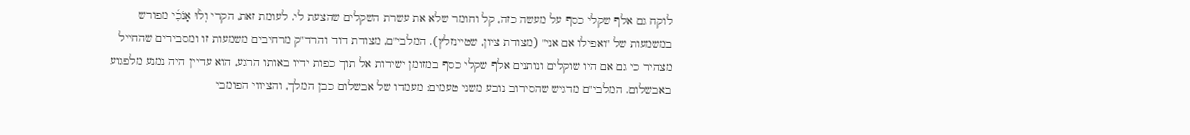לוקח גם אלף שקלי כסף על מעשה כזה, קל וחומר שלא את עשרת השקלים שהצעת לי. לעומת זאת, הקרי וְל֨וּ אָנֹכִ֜י מפורש במשמעות של "ואפילו אם אני" (מצודת ציון, שטיינזלץ). המלבי"ם, מצודת דוד והרד"ק מרחיבים משמעות זו ומסבירים שהחייל מצהיר כי גם אם היו שוקלים ונותנים אלף שקלי כסף במזומן ישירות אל תוך כפות ידיו באותו הרגע, הוא עדיין היה נמנע מלפגוע באבשלום. המלבי"ם מדגיש שהסירוב נובע משני טעמים: מעמדו של אבשלום כבן המלך, והציווי הפומבי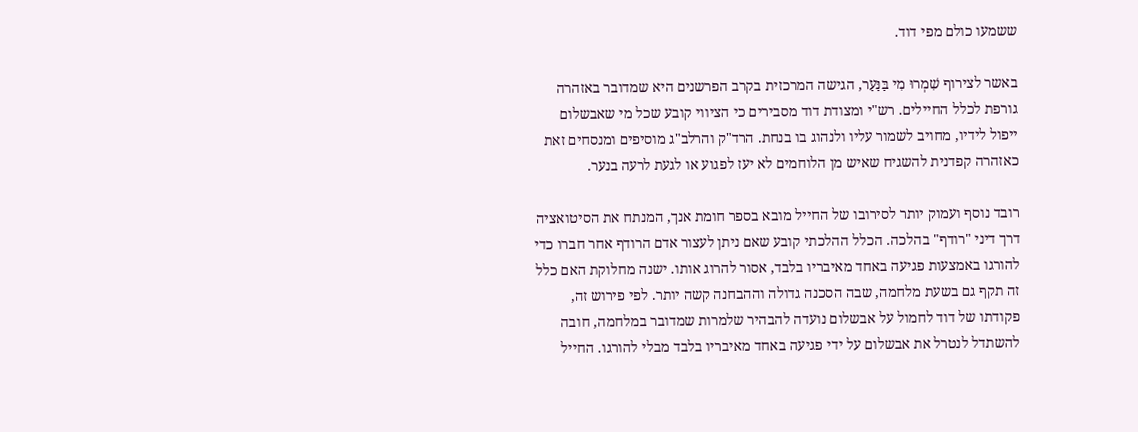ששמעו כולם מפי דוד.

באשר לצירוף שִׁמְרוּ מִי בַּנַּעַר, הגישה המרכזית בקרב הפרשנים היא שמדובר באזהרה גורפת לכלל החיילים. רש"י ומצודת דוד מסבירים כי הציווי קובע שכל מי שאבשלום ייפול לידיו, מחויב לשמור עליו ולנהוג בו בנחת. הרד"ק והרלב"ג מוסיפים ומנסחים זאת כאזהרה קפדנית להשגיח שאיש מן הלוחמים לא יעז לפגוע או לגעת לרעה בנער.

רובד נוסף ועמוק יותר לסירובו של החייל מובא בספר חומת אנך, המנתח את הסיטואציה דרך דיני "רודף" בהלכה. הכלל ההלכתי קובע שאם ניתן לעצור אדם הרודף אחר חברו כדי להורגו באמצעות פגיעה באחד מאיבריו בלבד, אסור להרוג אותו. ישנה מחלוקת האם כלל זה תקף גם בשעת מלחמה, שבה הסכנה גדולה וההבחנה קשה יותר. לפי פירוש זה, פקודתו של דוד לחמול על אבשלום נועדה להבהיר שלמרות שמדובר במלחמה, חובה להשתדל לנטרל את אבשלום על ידי פגיעה באחד מאיבריו בלבד מבלי להורגו. החייל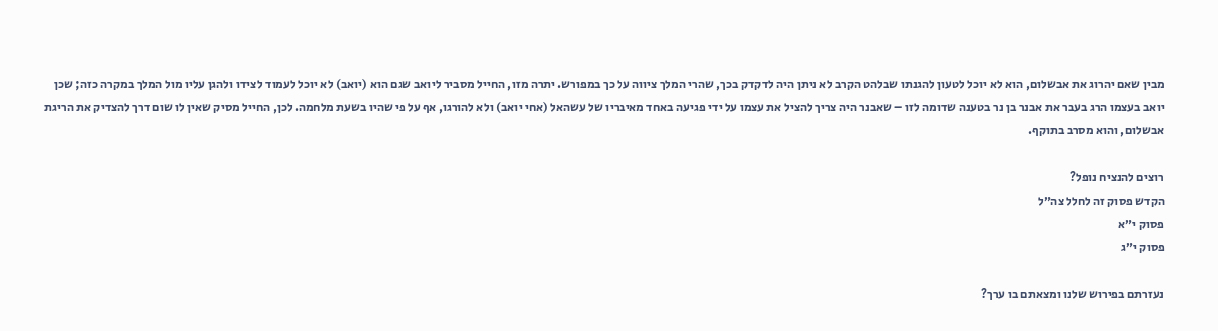מבין שאם יהרוג את אבשלום, הוא לא יוכל לטעון להגנתו שבלהט הקרב לא ניתן היה לדקדק בכך, שהרי המלך ציווה על כך במפורש. יתרה מזו, החייל מסביר ליואב שגם הוא (יואב) לא יוכל לעמוד לצידו ולהגן עליו מול המלך במקרה כזה; שכן יואב בעצמו הרג בעבר את אבנר בן נר בטענה שדומה לזו – שאבנר היה צריך להציל את עצמו על ידי פגיעה באחד מאיבריו של עשהאל (אחי יואב) ולא להורגו, אף על פי שהיו בשעת מלחמה. לכן, החייל מסיק שאין לו שום דרך להצדיק את הריגת אבשלום, והוא מסרב בתוקף.

רוצים להנציח נופל?
הקדש פסוק זה לחלל צה״ל
פסוק י״א
פסוק י״ג

נעזרתם בפירוש שלנו ומצאתם בו ערך?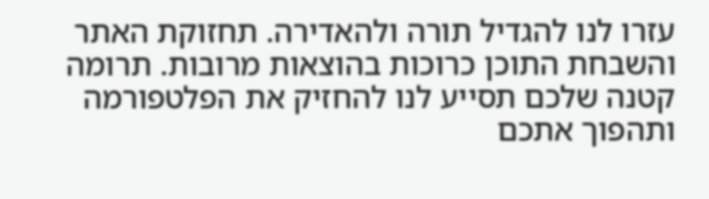עזרו לנו להגדיל תורה ולהאדירה. תחזוקת האתר והשבחת התוכן כרוכות בהוצאות מרובות. תרומה קטנה שלכם תסייע לנו להחזיק את הפלטפורמה ותהפוך אתכם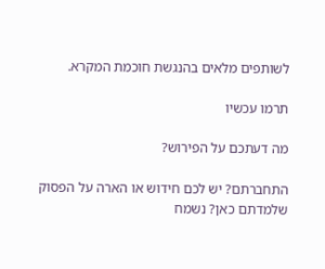לשותפים מלאים בהנגשת חוכמת המקרא.

תרמו עכשיו

מה דעתכם על הפירוש?

התחברתם? יש לכם חידוש או הארה על הפסוק שלמדתם כאן? נשמח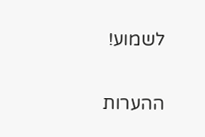לשמוע!

ההערות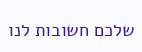שלכם חשובות לנו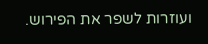ועוזרות לשפר את הפירוש.